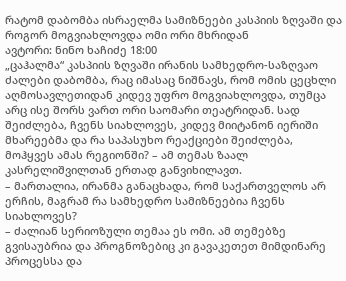რატომ დაბომბა ისრაელმა სამიზნეები კასპიის ზღვაში და როგორ მოგვიახლოვდა ომი ორი მხრიდან
ავტორი: ნინო ხაჩიძე 18:00
„ცაჰალმა“ კასპიის ზღვაში ირანის სამხედრო-საზღვაო ძალები დაბომბა, რაც იმასაც ნიშნავს, რომ ომის ცეცხლი აღმოსავლეთიდან კიდევ უფრო მოგვიახლოვდა, თუმცა არც ისე შორს ვართ ორი საომარი თეატრიდან. სად შეიძლება, ჩვენს სიახლოვეს, კიდევ მიიტანონ იერიში მხარეებმა და რა საპასუხო რეაქციები შეიძლება, მოჰყვეს ამას რეგიონში? – ამ თემას ზაალ კასრელიშვილთან ერთად განვიხილავთ.
– მართალია, ირანმა განაცხადა, რომ საქართველოს არ ერჩის, მაგრამ რა სამხედრო სამიზნეებია ჩვენს სიახლოვეს?
– ძალიან სერიოზული თემაა ეს ომი. ამ თემებზე გვისაუბრია და პროგნოზებიც კი გავაკეთეთ მიმდინარე პროცესსა და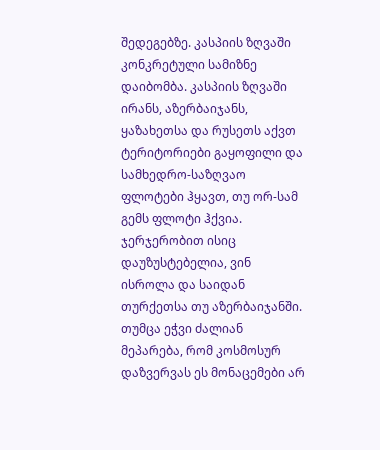შედეგებზე. კასპიის ზღვაში კონკრეტული სამიზნე დაიბომბა. კასპიის ზღვაში ირანს, აზერბაიჯანს, ყაზახეთსა და რუსეთს აქვთ ტერიტორიები გაყოფილი და სამხედრო-საზღვაო ფლოტები ჰყავთ, თუ ორ-სამ გემს ფლოტი ჰქვია. ჯერჯერობით ისიც დაუზუსტებელია, ვინ ისროლა და საიდან თურქეთსა თუ აზერბაიჯანში. თუმცა ეჭვი ძალიან მეპარება, რომ კოსმოსურ დაზვერვას ეს მონაცემები არ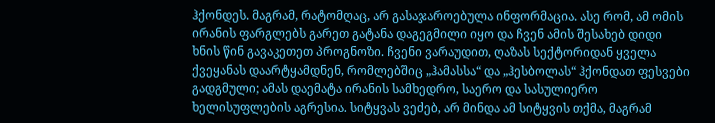ჰქონდეს. მაგრამ, რატომღაც, არ გასაჯაროებულა ინფორმაცია. ასე რომ, ამ ომის ირანის ფარგლებს გარეთ გატანა დაგეგმილი იყო და ჩვენ ამის შესახებ დიდი ხნის წინ გავაკეთეთ პროგნოზი. ჩვენი ვარაუდით, ღაზას სექტორიდან ყველა ქვეყანას დაარტყამდნენ, რომლებშიც „ჰამასსა“ და „ჰესბოლას“ ჰქონდათ ფესვები გადგმული; ამას დაემატა ირანის სამხედრო, საერო და სასულიერო ხელისუფლების აგრესია. სიტყვას ვეძებ, არ მინდა ამ სიტყვის თქმა, მაგრამ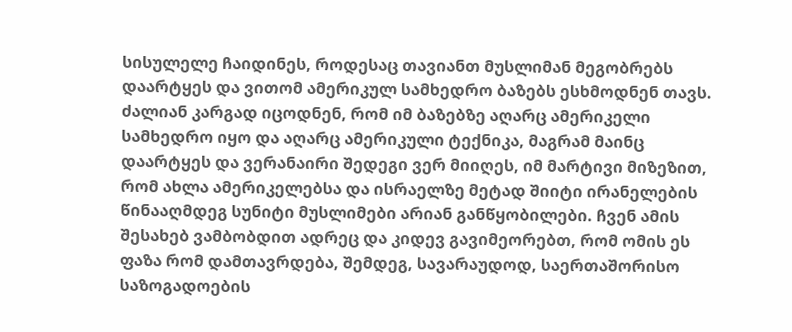სისულელე ჩაიდინეს, როდესაც თავიანთ მუსლიმან მეგობრებს დაარტყეს და ვითომ ამერიკულ სამხედრო ბაზებს ესხმოდნენ თავს. ძალიან კარგად იცოდნენ, რომ იმ ბაზებზე აღარც ამერიკელი სამხედრო იყო და აღარც ამერიკული ტექნიკა, მაგრამ მაინც დაარტყეს და ვერანაირი შედეგი ვერ მიიღეს, იმ მარტივი მიზეზით, რომ ახლა ამერიკელებსა და ისრაელზე მეტად შიიტი ირანელების წინააღმდეგ სუნიტი მუსლიმები არიან განწყობილები. ჩვენ ამის შესახებ ვამბობდით ადრეც და კიდევ გავიმეორებთ, რომ ომის ეს ფაზა რომ დამთავრდება, შემდეგ, სავარაუდოდ, საერთაშორისო საზოგადოების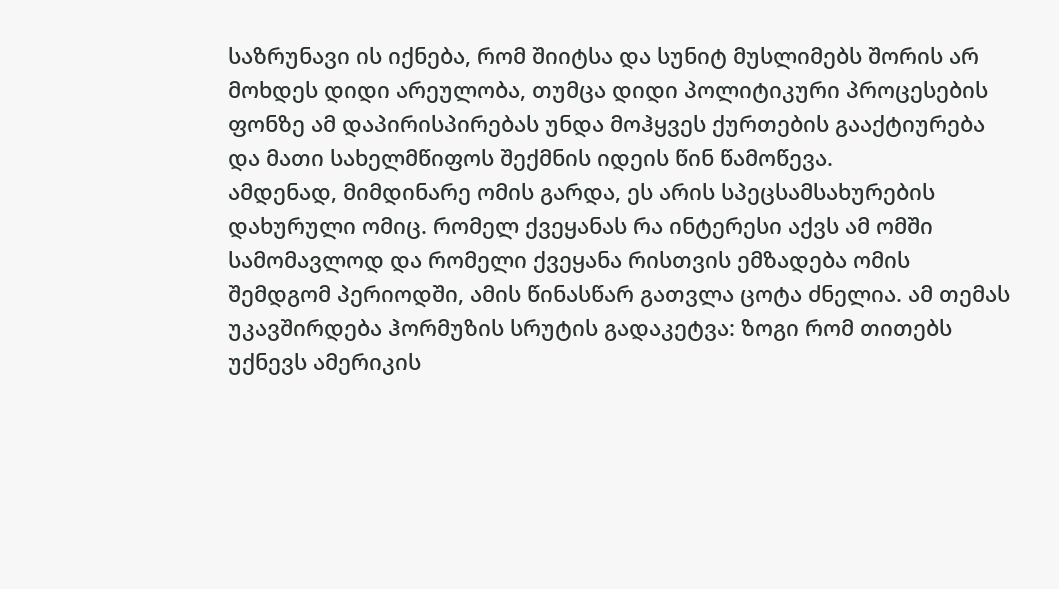საზრუნავი ის იქნება, რომ შიიტსა და სუნიტ მუსლიმებს შორის არ მოხდეს დიდი არეულობა, თუმცა დიდი პოლიტიკური პროცესების ფონზე ამ დაპირისპირებას უნდა მოჰყვეს ქურთების გააქტიურება და მათი სახელმწიფოს შექმნის იდეის წინ წამოწევა.
ამდენად, მიმდინარე ომის გარდა, ეს არის სპეცსამსახურების დახურული ომიც. რომელ ქვეყანას რა ინტერესი აქვს ამ ომში სამომავლოდ და რომელი ქვეყანა რისთვის ემზადება ომის შემდგომ პერიოდში, ამის წინასწარ გათვლა ცოტა ძნელია. ამ თემას უკავშირდება ჰორმუზის სრუტის გადაკეტვა: ზოგი რომ თითებს უქნევს ამერიკის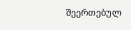შეერთებულ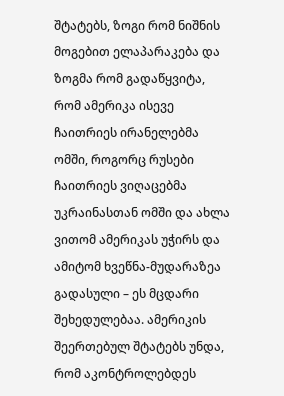შტატებს, ზოგი რომ ნიშნის მოგებით ელაპარაკება და ზოგმა რომ გადაწყვიტა, რომ ამერიკა ისევე ჩაითრიეს ირანელებმა ომში, როგორც რუსები ჩაითრიეს ვიღაცებმა უკრაინასთან ომში და ახლა ვითომ ამერიკას უჭირს და ამიტომ ხვეწნა-მუდარაზეა გადასული – ეს მცდარი შეხედულებაა. ამერიკის შეერთებულ შტატებს უნდა, რომ აკონტროლებდეს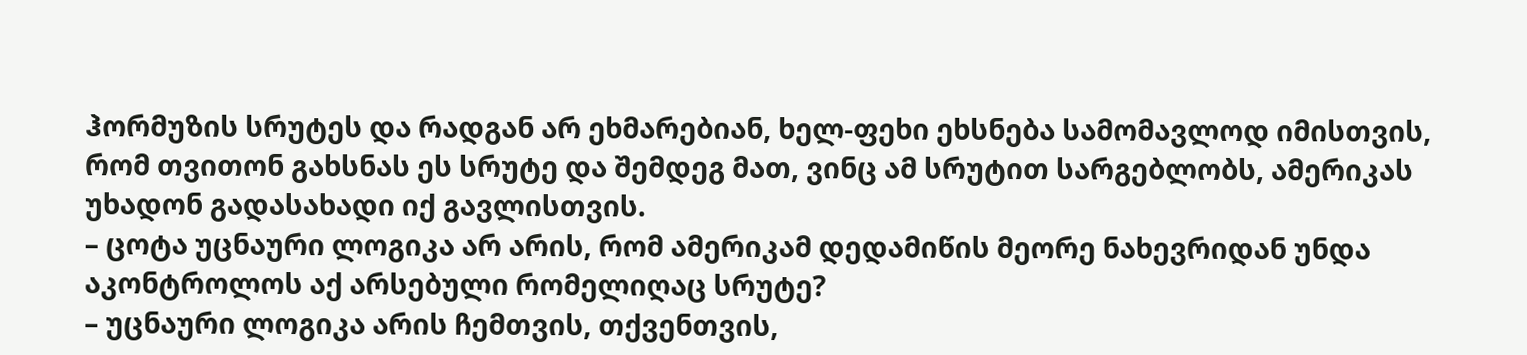ჰორმუზის სრუტეს და რადგან არ ეხმარებიან, ხელ-ფეხი ეხსნება სამომავლოდ იმისთვის, რომ თვითონ გახსნას ეს სრუტე და შემდეგ მათ, ვინც ამ სრუტით სარგებლობს, ამერიკას უხადონ გადასახადი იქ გავლისთვის.
– ცოტა უცნაური ლოგიკა არ არის, რომ ამერიკამ დედამიწის მეორე ნახევრიდან უნდა აკონტროლოს აქ არსებული რომელიღაც სრუტე?
– უცნაური ლოგიკა არის ჩემთვის, თქვენთვის,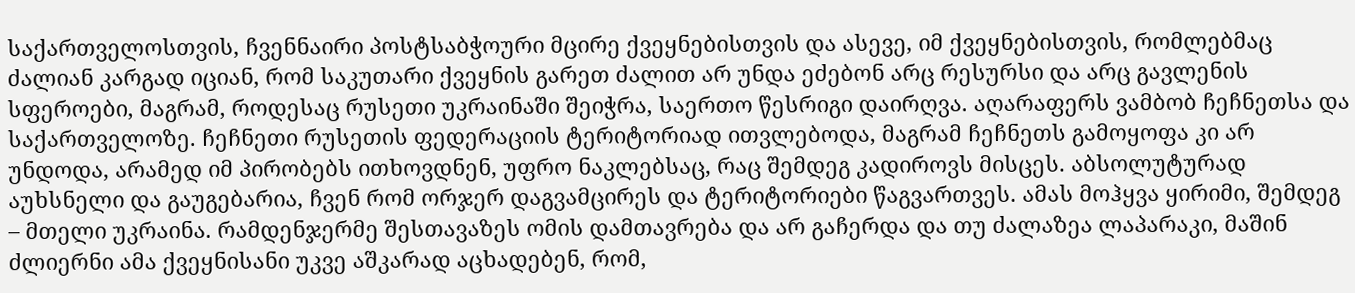საქართველოსთვის, ჩვენნაირი პოსტსაბჭოური მცირე ქვეყნებისთვის და ასევე, იმ ქვეყნებისთვის, რომლებმაც ძალიან კარგად იციან, რომ საკუთარი ქვეყნის გარეთ ძალით არ უნდა ეძებონ არც რესურსი და არც გავლენის სფეროები, მაგრამ, როდესაც რუსეთი უკრაინაში შეიჭრა, საერთო წესრიგი დაირღვა. აღარაფერს ვამბობ ჩეჩნეთსა და საქართველოზე. ჩეჩნეთი რუსეთის ფედერაციის ტერიტორიად ითვლებოდა, მაგრამ ჩეჩნეთს გამოყოფა კი არ უნდოდა, არამედ იმ პირობებს ითხოვდნენ, უფრო ნაკლებსაც, რაც შემდეგ კადიროვს მისცეს. აბსოლუტურად აუხსნელი და გაუგებარია, ჩვენ რომ ორჯერ დაგვამცირეს და ტერიტორიები წაგვართვეს. ამას მოჰყვა ყირიმი, შემდეგ – მთელი უკრაინა. რამდენჯერმე შესთავაზეს ომის დამთავრება და არ გაჩერდა და თუ ძალაზეა ლაპარაკი, მაშინ ძლიერნი ამა ქვეყნისანი უკვე აშკარად აცხადებენ, რომ,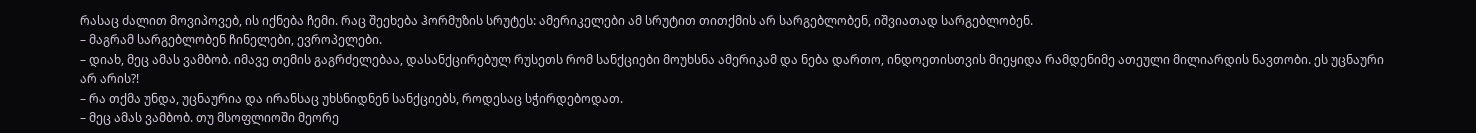რასაც ძალით მოვიპოვებ, ის იქნება ჩემი. რაც შეეხება ჰორმუზის სრუტეს: ამერიკელები ამ სრუტით თითქმის არ სარგებლობენ, იშვიათად სარგებლობენ.
– მაგრამ სარგებლობენ ჩინელები, ევროპელები.
– დიახ, მეც ამას ვამბობ. იმავე თემის გაგრძელებაა, დასანქცირებულ რუსეთს რომ სანქციები მოუხსნა ამერიკამ და ნება დართო, ინდოეთისთვის მიეყიდა რამდენიმე ათეული მილიარდის ნავთობი. ეს უცნაური არ არის?!
– რა თქმა უნდა, უცნაურია და ირანსაც უხსნიდნენ სანქციებს, როდესაც სჭირდებოდათ.
– მეც ამას ვამბობ. თუ მსოფლიოში მეორე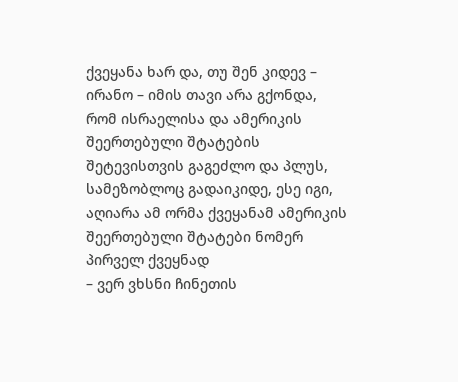ქვეყანა ხარ და, თუ შენ კიდევ – ირანო – იმის თავი არა გქონდა, რომ ისრაელისა და ამერიკის შეერთებული შტატების შეტევისთვის გაგეძლო და პლუს, სამეზობლოც გადაიკიდე, ესე იგი, აღიარა ამ ორმა ქვეყანამ ამერიკის შეერთებული შტატები ნომერ პირველ ქვეყნად
– ვერ ვხსნი ჩინეთის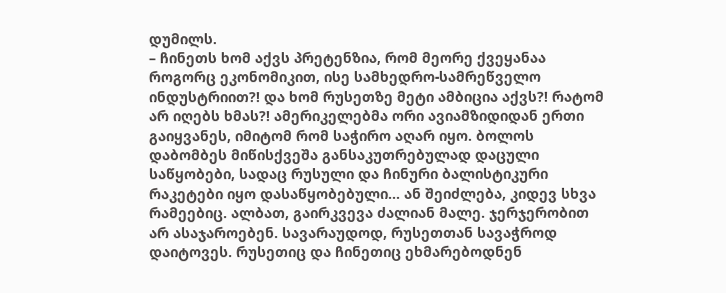დუმილს.
– ჩინეთს ხომ აქვს პრეტენზია, რომ მეორე ქვეყანაა როგორც ეკონომიკით, ისე სამხედრო-სამრეწველო ინდუსტრიით?! და ხომ რუსეთზე მეტი ამბიცია აქვს?! რატომ არ იღებს ხმას?! ამერიკელებმა ორი ავიამზიდიდან ერთი გაიყვანეს, იმიტომ რომ საჭირო აღარ იყო. ბოლოს დაბომბეს მიწისქვეშა განსაკუთრებულად დაცული საწყობები, სადაც რუსული და ჩინური ბალისტიკური რაკეტები იყო დასაწყობებული… ან შეიძლება, კიდევ სხვა რამეებიც. ალბათ, გაირკვევა ძალიან მალე. ჯერჯერობით არ ასაჯაროებენ. სავარაუდოდ, რუსეთთან სავაჭროდ დაიტოვეს. რუსეთიც და ჩინეთიც ეხმარებოდნენ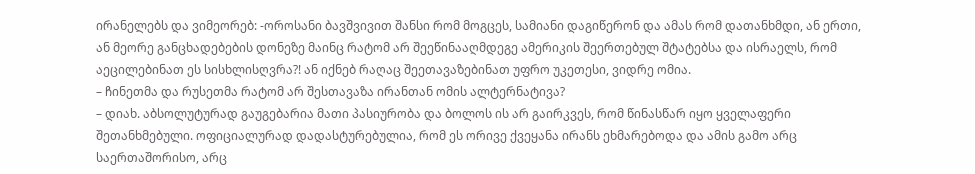ირანელებს და ვიმეორებ: -ოროსანი ბავშვივით შანსი რომ მოგცეს, სამიანი დაგიწერონ და ამას რომ დათანხმდი, ან ერთი, ან მეორე განცხადებების დონეზე მაინც რატომ არ შეეწინააღმდეგე ამერიკის შეერთებულ შტატებსა და ისრაელს, რომ აეცილებინათ ეს სისხლისღვრა?! ან იქნებ რაღაც შეეთავაზებინათ უფრო უკეთესი, ვიდრე ომია.
– ჩინეთმა და რუსეთმა რატომ არ შესთავაზა ირანთან ომის ალტერნატივა?
– დიახ. აბსოლუტურად გაუგებარია მათი პასიურობა და ბოლოს ის არ გაირკვეს, რომ წინასწარ იყო ყველაფერი შეთანხმებული. ოფიციალურად დადასტურებულია, რომ ეს ორივე ქვეყანა ირანს ეხმარებოდა და ამის გამო არც საერთაშორისო, არც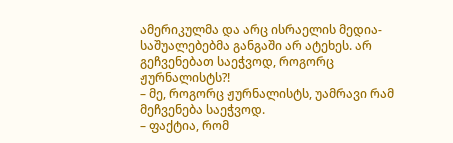ამერიკულმა და არც ისრაელის მედია-საშუალებებმა განგაში არ ატეხეს. არ გეჩვენებათ საეჭვოდ, როგორც ჟურნალისტს?!
– მე, როგორც ჟურნალისტს, უამრავი რამ მეჩვენება საეჭვოდ.
– ფაქტია, რომ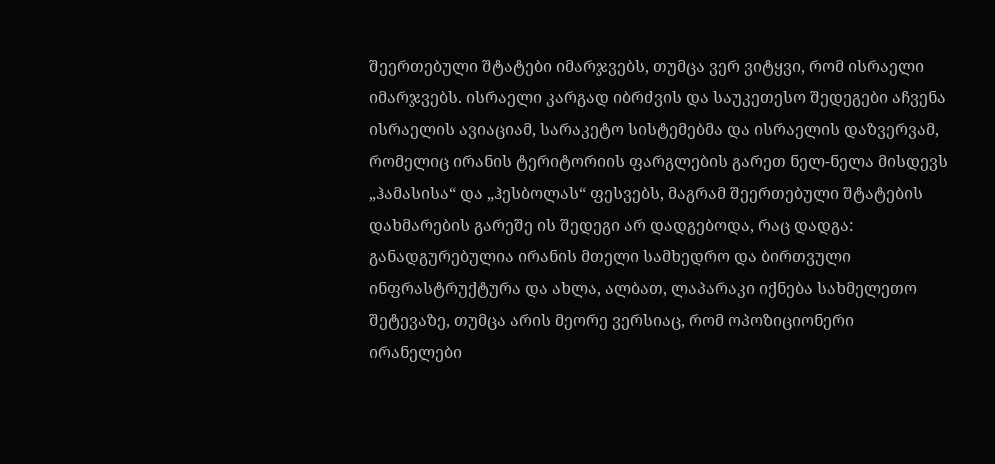შეერთებული შტატები იმარჯვებს, თუმცა ვერ ვიტყვი, რომ ისრაელი იმარჯვებს. ისრაელი კარგად იბრძვის და საუკეთესო შედეგები აჩვენა ისრაელის ავიაციამ, სარაკეტო სისტემებმა და ისრაელის დაზვერვამ, რომელიც ირანის ტერიტორიის ფარგლების გარეთ ნელ-ნელა მისდევს „ჰამასისა“ და „ჰესბოლას“ ფესვებს, მაგრამ შეერთებული შტატების დახმარების გარეშე ის შედეგი არ დადგებოდა, რაც დადგა: განადგურებულია ირანის მთელი სამხედრო და ბირთვული ინფრასტრუქტურა და ახლა, ალბათ, ლაპარაკი იქნება სახმელეთო შეტევაზე, თუმცა არის მეორე ვერსიაც, რომ ოპოზიციონერი ირანელები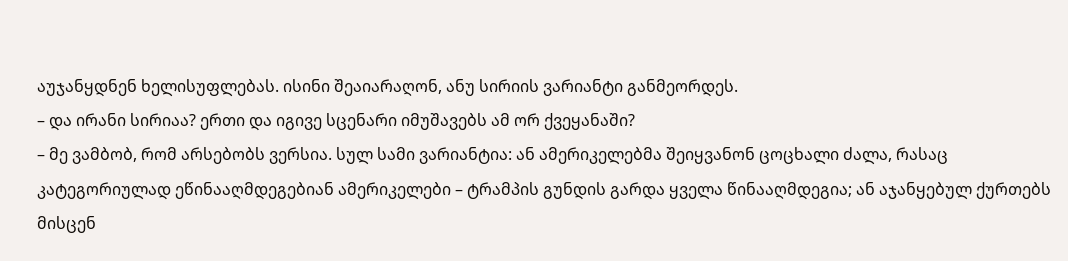აუჯანყდნენ ხელისუფლებას. ისინი შეაიარაღონ, ანუ სირიის ვარიანტი განმეორდეს.
– და ირანი სირიაა? ერთი და იგივე სცენარი იმუშავებს ამ ორ ქვეყანაში?
– მე ვამბობ, რომ არსებობს ვერსია. სულ სამი ვარიანტია: ან ამერიკელებმა შეიყვანონ ცოცხალი ძალა, რასაც კატეგორიულად ეწინააღმდეგებიან ამერიკელები – ტრამპის გუნდის გარდა ყველა წინააღმდეგია; ან აჯანყებულ ქურთებს მისცენ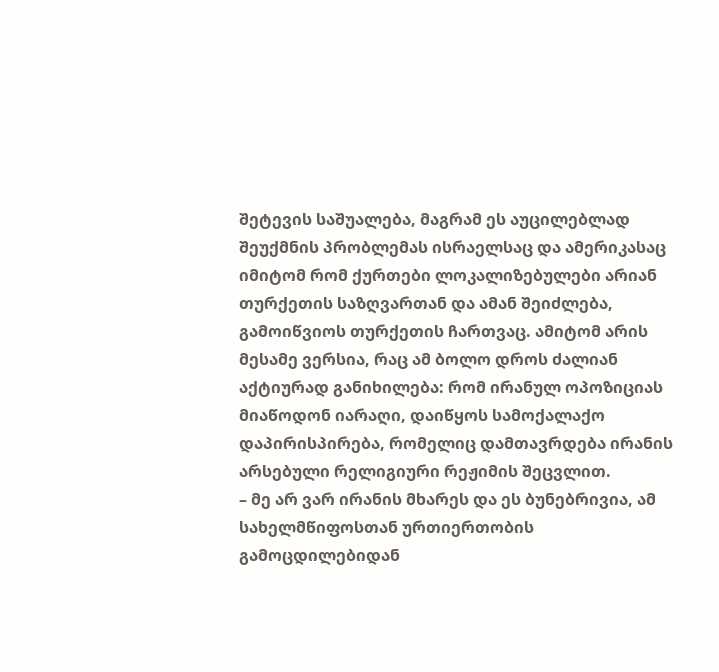შეტევის საშუალება, მაგრამ ეს აუცილებლად შეუქმნის პრობლემას ისრაელსაც და ამერიკასაც იმიტომ რომ ქურთები ლოკალიზებულები არიან თურქეთის საზღვართან და ამან შეიძლება, გამოიწვიოს თურქეთის ჩართვაც. ამიტომ არის მესამე ვერსია, რაც ამ ბოლო დროს ძალიან აქტიურად განიხილება: რომ ირანულ ოპოზიციას მიაწოდონ იარაღი, დაიწყოს სამოქალაქო დაპირისპირება, რომელიც დამთავრდება ირანის არსებული რელიგიური რეჟიმის შეცვლით.
– მე არ ვარ ირანის მხარეს და ეს ბუნებრივია, ამ სახელმწიფოსთან ურთიერთობის გამოცდილებიდან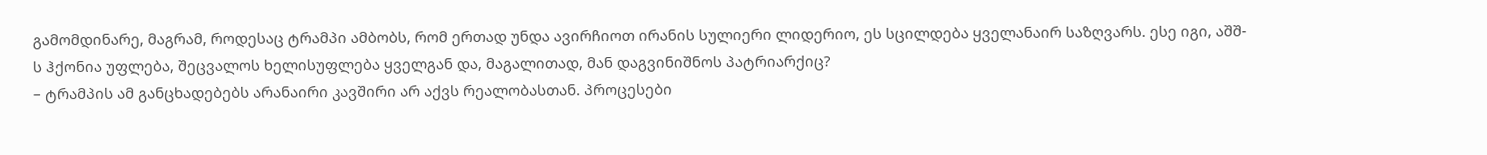გამომდინარე, მაგრამ, როდესაც ტრამპი ამბობს, რომ ერთად უნდა ავირჩიოთ ირანის სულიერი ლიდერიო, ეს სცილდება ყველანაირ საზღვარს. ესე იგი, აშშ-ს ჰქონია უფლება, შეცვალოს ხელისუფლება ყველგან და, მაგალითად, მან დაგვინიშნოს პატრიარქიც?
– ტრამპის ამ განცხადებებს არანაირი კავშირი არ აქვს რეალობასთან. პროცესები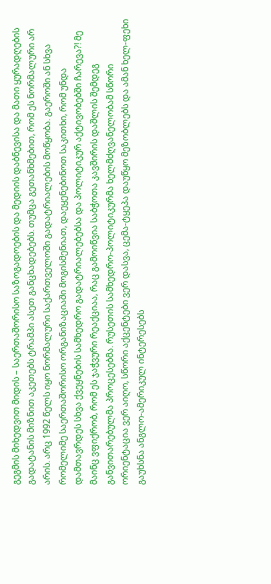გეგმის მიხედვით მიდის – საერთაშორისო საზოგადოების და მედიის დაბნევისა და მათი ყურადღების გადატანის მიზნით აკეთებს ტრამპი ასეთ განცხადებებს. თუმცა გეთანხმებით, რომ ეს ნორმალური არ არის. არც 1992 წელს იყო ნორმალური საქართველოში გადატრიალების მოწყობა. გაეროში ან სხვა რომელიმე საერთაშორისო ორგანიზაციაში მოგისმენიათ, დაეყენებინოთ საკითხი, რომ უნდა დამთავრდეს სხვა ქვეყნების სამხედრო გადატრიალებებსა და პოლიტიკურ აქტივობებში ჩარევა?! მე მაინც ვფიქრობ, რომ ეს ჯაჭვური რეაქციაა, რაც გამოიწვია საბჭოთა კავშირის დაშლის შემდეგ განვითარებულმა პროცესებმა. რუსეთის სამხედრო-პოლიტიკურმა ხელმძღვანელობამ სწორი ორიენტაცია ვერ აიღო, სწორი აქცენტები ვერ დასვა, ცემა-ტყეპა დაუწყო მეზობლებს და ამან ხელ-ფეხი გაუხსნა ანგლო-ამერიკულ ინტერესებს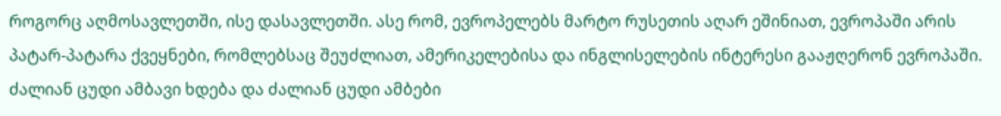როგორც აღმოსავლეთში, ისე დასავლეთში. ასე რომ, ევროპელებს მარტო რუსეთის აღარ ეშინიათ, ევროპაში არის პატარ-პატარა ქვეყნები, რომლებსაც შეუძლიათ, ამერიკელებისა და ინგლისელების ინტერესი გააჟღერონ ევროპაში. ძალიან ცუდი ამბავი ხდება და ძალიან ცუდი ამბები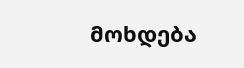მოხდება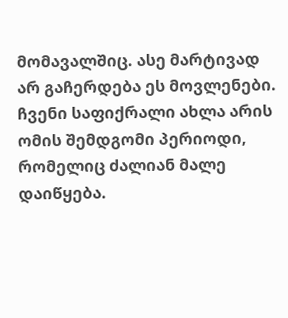მომავალშიც. ასე მარტივად არ გაჩერდება ეს მოვლენები. ჩვენი საფიქრალი ახლა არის ომის შემდგომი პერიოდი, რომელიც ძალიან მალე დაიწყება.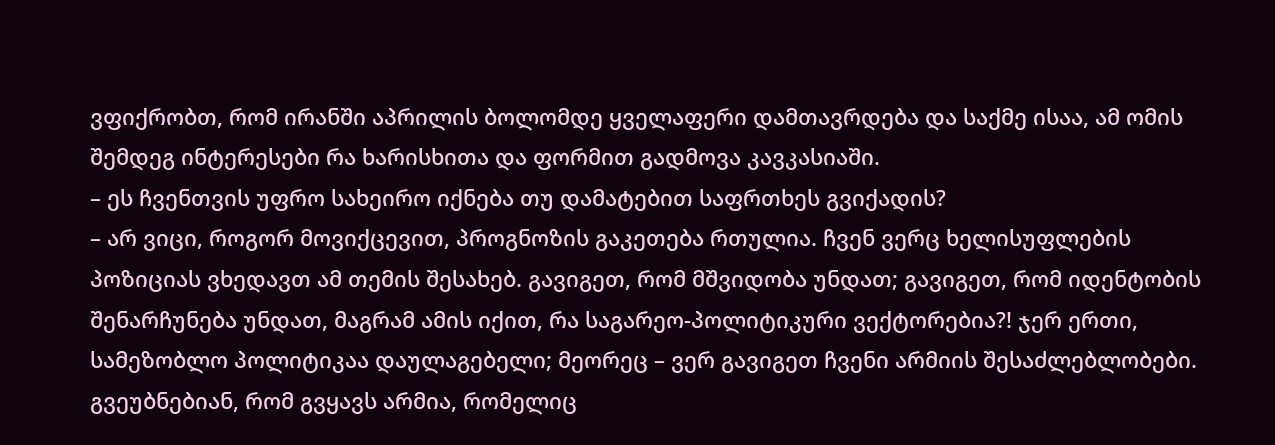ვფიქრობთ, რომ ირანში აპრილის ბოლომდე ყველაფერი დამთავრდება და საქმე ისაა, ამ ომის შემდეგ ინტერესები რა ხარისხითა და ფორმით გადმოვა კავკასიაში.
– ეს ჩვენთვის უფრო სახეირო იქნება თუ დამატებით საფრთხეს გვიქადის?
– არ ვიცი, როგორ მოვიქცევით, პროგნოზის გაკეთება რთულია. ჩვენ ვერც ხელისუფლების პოზიციას ვხედავთ ამ თემის შესახებ. გავიგეთ, რომ მშვიდობა უნდათ; გავიგეთ, რომ იდენტობის შენარჩუნება უნდათ, მაგრამ ამის იქით, რა საგარეო-პოლიტიკური ვექტორებია?! ჯერ ერთი, სამეზობლო პოლიტიკაა დაულაგებელი; მეორეც – ვერ გავიგეთ ჩვენი არმიის შესაძლებლობები. გვეუბნებიან, რომ გვყავს არმია, რომელიც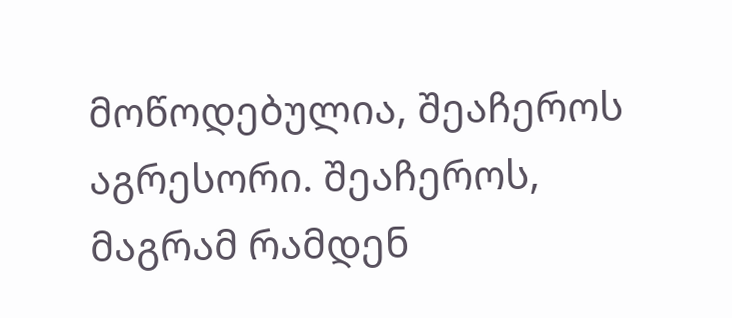მოწოდებულია, შეაჩეროს აგრესორი. შეაჩეროს, მაგრამ რამდენ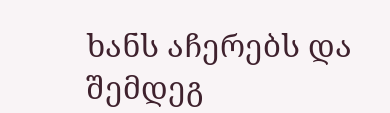ხანს აჩერებს და შემდეგ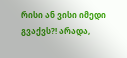რისი ან ვისი იმედი გვაქვს?! არადა,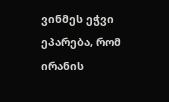ვინმეს ეჭვი ეპარება, რომ ირანის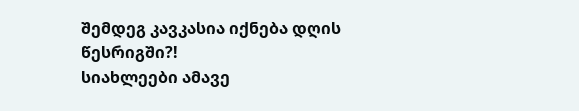შემდეგ კავკასია იქნება დღის წესრიგში?!
სიახლეები ამავე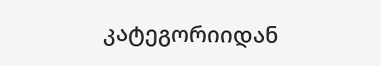კატეგორიიდან